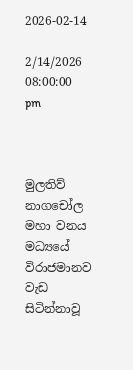2026-02-14

2/14/2026 08:00:00 pm



මුලතිව් නාගචෝල මහා වනය මධ්‍යයේ විරාජමානව වැඩ සිටින්නාවූ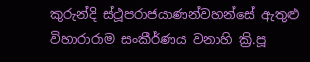කුරුන්දි ස්ථූපරාජයාණන්වහන්සේ ඇතුළු විහාරාරාම සංකීර්ණය වනාහි ක්‍රි.පූ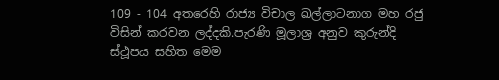109 - 104 අතරෙහි රාජ්‍ය විචාල ඛල්ලාටනාග මහ රජු විසින් කරවන ලද්දකි.පැරණි මූලාශ්‍ර අනුව කුරුන්දි ස්ථූපය සහිත මෙම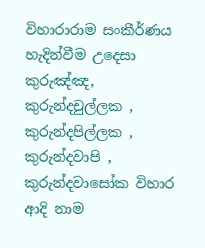විහාරාරාම සංකීර්ණය හැදින්වීම උදෙසා කුරුඤ්ඤ, කුරුන්දචුල්ලක , කුරුන්දපිල්ලක , කුරුන්දවාපි , කුරුන්දවාසෝක විහාර ආදි නාම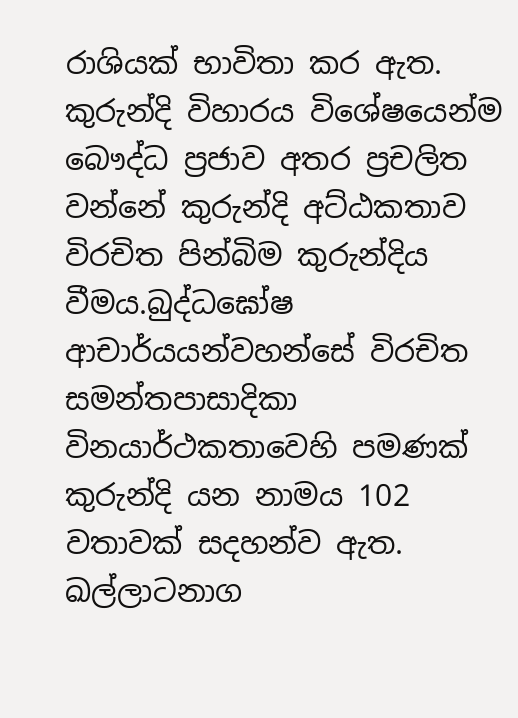රාශියක් භාවිතා කර ඇත.
කුරුන්දි විහාරය විශේෂයෙන්ම බෞද්ධ ප්‍රජාව අතර ප්‍රචලිත වන්නේ කුරුන්දි අට්ඨකතාව විරචිත පින්බිම කුරුන්දිය වීමය.බුද්ධඝෝෂ ආචාර්යයන්වහන්සේ විරචිත සමන්තපාසාදිකා විනයාර්ථකතාවෙහි පමණක් කුරුන්දි යන නාමය 102 වතාවක් සදහන්ව ඇත.
ඛල්ලාටනාග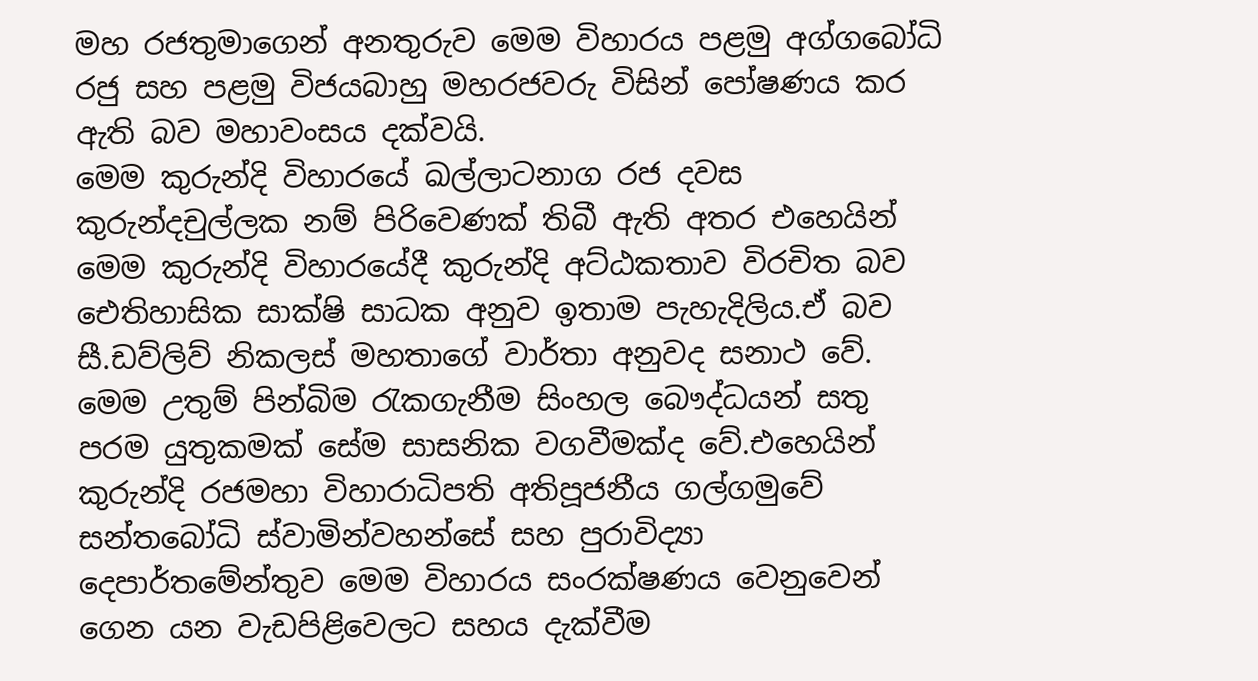මහ රජතුමාගෙන් අනතුරුව මෙම විහාරය පළමු අග්ගබෝධි රජු සහ පළමු විජයබාහු මහරජවරු විසින් පෝෂණය කර ඇති බව මහාවංසය දක්වයි.
මෙම කුරුන්දි විහාරයේ ඛල්ලාටනාග රජ දවස කුරුන්දචුල්ලක නම් පිරිවෙණක් තිබී ඇති අතර එහෙයින් මෙම කුරුන්දි විහාරයේදී කුරුන්දි අට්ඨකතාව විරචිත බව ඓතිහාසික සාක්ෂි සාධක අනුව ඉතාම පැහැදිලිය.ඒ බව සී.ඩව්ලිව් නිකලස් මහතාගේ වාර්තා අනුවද සනාථ වේ.
මෙම උතුම් පින්බිම රැකගැනීම සිංහල බෞද්ධයන් සතු පරම යුතුකමක් සේම සාසනික වගවීමක්ද වේ.එහෙයින් කුරුන්දි රජමහා විහාරාධිපති අතිපූජනීය ගල්ගමුවේ සන්තබෝධි ස්වාමින්වහන්සේ සහ පුරාවිද්‍යා දෙපාර්තමේන්තුව මෙම විහාරය සංරක්ෂණය වෙනුවෙන් ගෙන යන වැඩපිළිවෙලට සහය දැක්වීම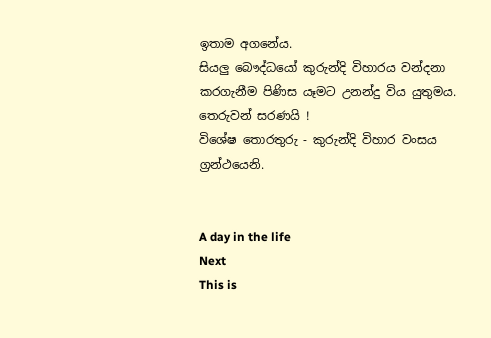ඉතාම අගනේය.
සියලු බෞද්ධයෝ කුරුන්දි විහාරය වන්දනා කරගැනීම පිණිස යෑමට උනන්දු විය යුතුමය.
තෙරුවන් සරණයි !
විශේෂ තොරතුරු - කුරුන්දි විහාර වංසය ග්‍රන්ථයෙනි.


A day in the life
Next
This is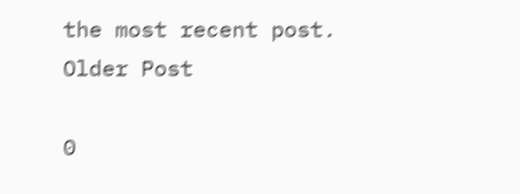the most recent post.
Older Post

0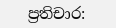ප්‍රතිචාර: